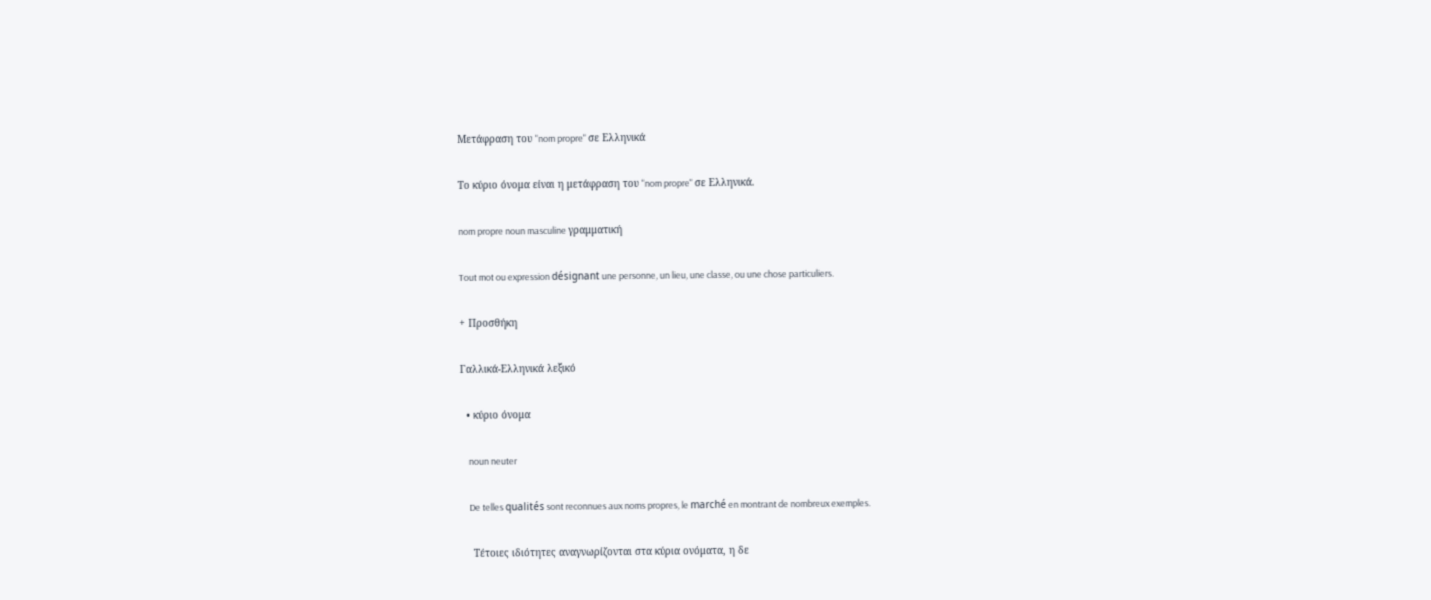Μετάφραση του "nom propre" σε Ελληνικά

Το κύριο όνομα είναι η μετάφραση του "nom propre" σε Ελληνικά.

nom propre noun masculine γραμματική

Tout mot ou expression désignant une personne, un lieu, une classe, ou une chose particuliers.

+ Προσθήκη

Γαλλικά-Ελληνικά λεξικό

  • κύριο όνομα

    noun neuter

    De telles qualités sont reconnues aux noms propres, le marché en montrant de nombreux exemples.

    Τέτοιες ιδιότητες αναγνωρίζονται στα κύρια ονόματα, η δε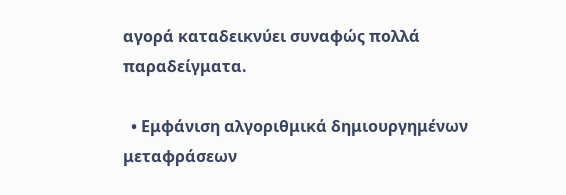αγορά καταδεικνύει συναφώς πολλά παραδείγματα.

  • Εμφάνιση αλγοριθμικά δημιουργημένων μεταφράσεων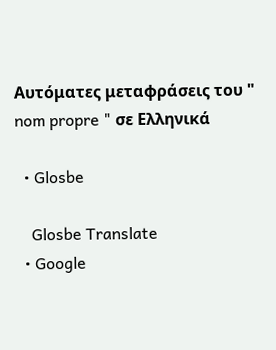Αυτόματες μεταφράσεις του " nom propre " σε Ελληνικά

  • Glosbe

    Glosbe Translate
  • Google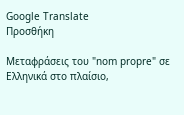Google Translate
Προσθήκη

Μεταφράσεις του "nom propre" σε Ελληνικά στο πλαίσιο,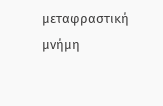μεταφραστική μνήμη